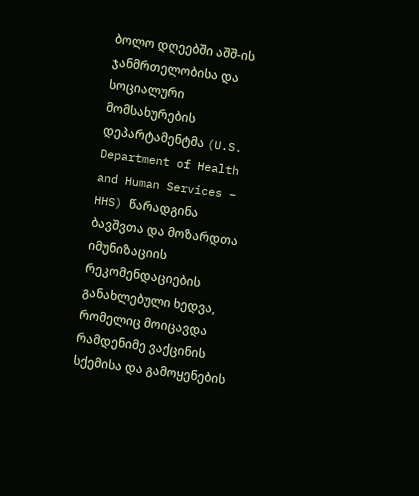ბოლო დღეებში აშშ-ის ჯანმრთელობისა და სოციალური მომსახურების დეპარტამენტმა (U.S. Department of Health and Human Services – HHS) წარადგინა ბავშვთა და მოზარდთა იმუნიზაციის რეკომენდაციების განახლებული ხედვა, რომელიც მოიცავდა რამდენიმე ვაქცინის სქემისა და გამოყენების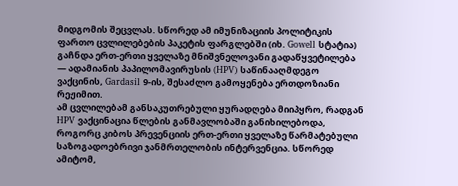მიდგომის შეცვლას. სწორედ ამ იმუნიზაციის პოლიტიკის ფართო ცვლილებების პაკეტის ფარგლებში (იხ. Gowell სტატია) გაჩნდა ერთ-ერთი ყველაზე მნიშვნელოვანი გადაწყვეტილება — ადამიანის პაპილომავირუსის (HPV) საწინააღმდეგო ვაქცინის, Gardasil 9-ის, შესაძლო გამოყენება ერთდოზიანი რეჟიმით.
ამ ცვლილებამ განსაკუთრებული ყურადღება მიიპყრო, რადგან HPV ვაქცინაცია წლების განმავლობაში განიხილებოდა, როგორც კიბოს პრევენციის ერთ-ერთი ყველაზე წარმატებული საზოგადოებრივი ჯანმრთელობის ინტერვენცია. სწორედ ამიტომ,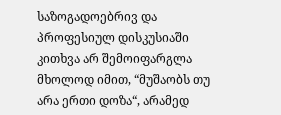საზოგადოებრივ და პროფესიულ დისკუსიაში კითხვა არ შემოიფარგლა მხოლოდ იმით, “მუშაობს თუ არა ერთი დოზა“, არამედ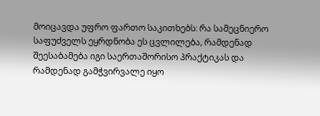მოიცავდა უფრო ფართო საკითხებს: რა სამეცნიერო საფუძველს ეყრდნობა ეს ცვლილება, რამდენად შეესაბამება იგი საერთაშორისო პრაქტიკას და რამდენად გამჭვირვალე იყო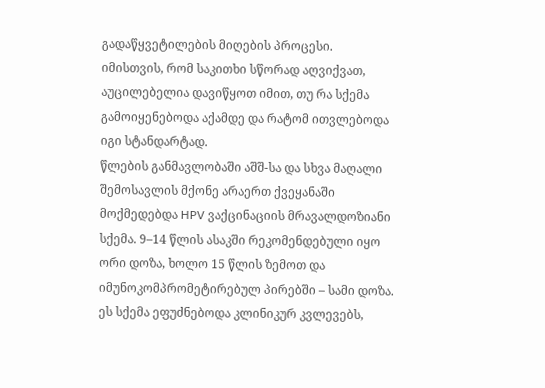გადაწყვეტილების მიღების პროცესი.
იმისთვის, რომ საკითხი სწორად აღვიქვათ, აუცილებელია დავიწყოთ იმით, თუ რა სქემა გამოიყენებოდა აქამდე და რატომ ითვლებოდა იგი სტანდარტად.
წლების განმავლობაში აშშ-სა და სხვა მაღალი შემოსავლის მქონე არაერთ ქვეყანაში მოქმედებდა HPV ვაქცინაციის მრავალდოზიანი სქემა. 9–14 წლის ასაკში რეკომენდებული იყო ორი დოზა, ხოლო 15 წლის ზემოთ და იმუნოკომპრომეტირებულ პირებში – სამი დოზა. ეს სქემა ეფუძნებოდა კლინიკურ კვლევებს,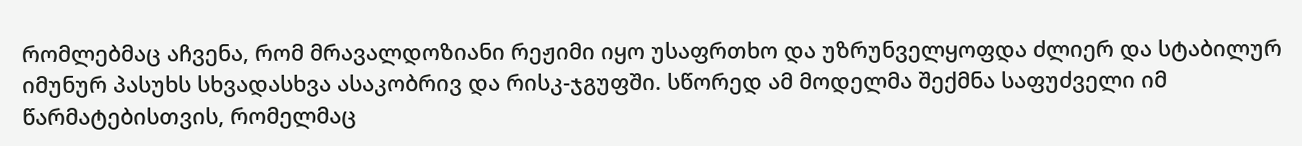რომლებმაც აჩვენა, რომ მრავალდოზიანი რეჟიმი იყო უსაფრთხო და უზრუნველყოფდა ძლიერ და სტაბილურ იმუნურ პასუხს სხვადასხვა ასაკობრივ და რისკ-ჯგუფში. სწორედ ამ მოდელმა შექმნა საფუძველი იმ წარმატებისთვის, რომელმაც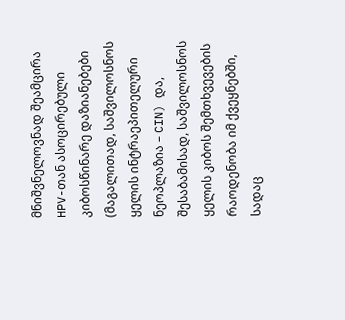მნიშვნელოვნად შეამცირა HPV-თან ასოცირებული კიბოსწინარე დაზიანებები (მაგალითად, საშვილოსნოს ყელის ინტრაეპითელური ნეოპლაზია – CIN) და, შესაბამისად, საშვილოსნოს ყელის კიბოს შემთხვევების რაოდენობა იმ ქვეყნებში, სადაც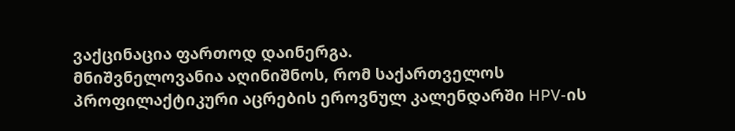ვაქცინაცია ფართოდ დაინერგა.
მნიშვნელოვანია აღინიშნოს, რომ საქართველოს პროფილაქტიკური აცრების ეროვნულ კალენდარში HPV-ის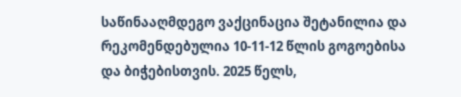საწინააღმდეგო ვაქცინაცია შეტანილია და რეკომენდებულია 10-11-12 წლის გოგოებისა და ბიჭებისთვის. 2025 წელს,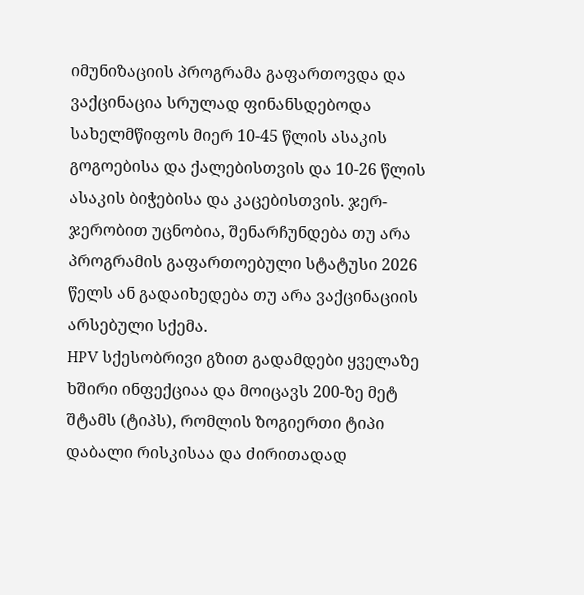იმუნიზაციის პროგრამა გაფართოვდა და ვაქცინაცია სრულად ფინანსდებოდა სახელმწიფოს მიერ 10-45 წლის ასაკის გოგოებისა და ქალებისთვის და 10-26 წლის ასაკის ბიჭებისა და კაცებისთვის. ჯერ-ჯერობით უცნობია, შენარჩუნდება თუ არა პროგრამის გაფართოებული სტატუსი 2026 წელს ან გადაიხედება თუ არა ვაქცინაციის არსებული სქემა.
HPV სქესობრივი გზით გადამდები ყველაზე ხშირი ინფექციაა და მოიცავს 200-ზე მეტ შტამს (ტიპს), რომლის ზოგიერთი ტიპი დაბალი რისკისაა და ძირითადად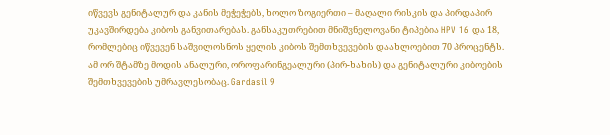იწვევს გენიტალურ და კანის მეჭეჭებს, ხოლო ზოგიერთი – მაღალი რისკის და პირდაპირ უკავშირდება კიბოს განვითარებას. განსაკუთრებით მნიშვნელოვანი ტიპებია HPV 16 და 18, რომლებიც იწვევენ საშვილოსნოს ყელის კიბოს შემთხვევების დაახლოებით 70 პროცენტს. ამ ორ შტამზე მოდის ანალური, ოროფარინგეალური (პირ-ხახის) და გენიტალური კიბოების შემთხვევების უმრავლესობაც. Gardasil 9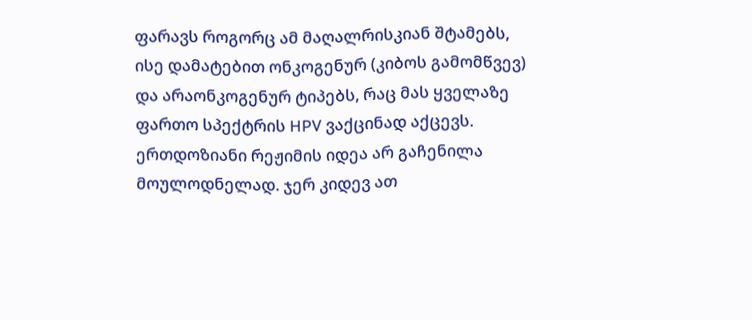ფარავს როგორც ამ მაღალრისკიან შტამებს, ისე დამატებით ონკოგენურ (კიბოს გამომწვევ) და არაონკოგენურ ტიპებს, რაც მას ყველაზე ფართო სპექტრის HPV ვაქცინად აქცევს.
ერთდოზიანი რეჟიმის იდეა არ გაჩენილა მოულოდნელად. ჯერ კიდევ ათ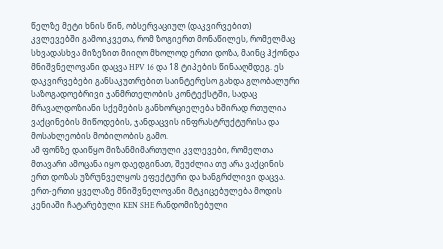წელზე მეტი ხნის წინ, ობსერვაციულ (დაკვირვებით) კვლევებში გამოიკვეთა, რომ ზოგიერთ მონაწილეს, რომელმაც სხვადასხვა მიზეზით მიიღო მხოლოდ ერთი დოზა, მაინც ჰქონდა მნიშვნელოვანი დაცვა HPV 16 და 18 ტიპების წინააღმდეგ. ეს დაკვირვებები განსაკუთრებით საინტერესო გახდა გლობალური საზოგადოებრივი ჯანმრთელობის კონტექსტში, სადაც მრავალდოზიანი სქემების განხორციელება ხშირად რთულია ვაქცინების მიწოდების, ჯანდაცვის ინფრასტრუქტურისა და მოსახლეობის მობილობის გამო.
ამ ფონზე დაიწყო მიზანმიმართული კვლევები, რომელთა მთავარი ამოცანა იყო დაედგინათ, შეუძლია თუ არა ვაქცინის ერთ დოზას უზრუნველყოს ეფექტური და ხანგრძლივი დაცვა. ერთ-ერთი ყველაზე მნიშვნელოვანი მტკიცებულება მოდის კენიაში ჩატარებული KEN SHE რანდომიზებული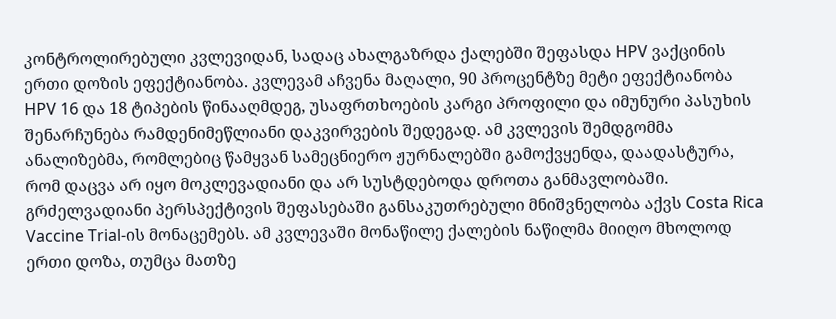კონტროლირებული კვლევიდან, სადაც ახალგაზრდა ქალებში შეფასდა HPV ვაქცინის ერთი დოზის ეფექტიანობა. კვლევამ აჩვენა მაღალი, 90 პროცენტზე მეტი ეფექტიანობა HPV 16 და 18 ტიპების წინააღმდეგ, უსაფრთხოების კარგი პროფილი და იმუნური პასუხის შენარჩუნება რამდენიმეწლიანი დაკვირვების შედეგად. ამ კვლევის შემდგომმა ანალიზებმა, რომლებიც წამყვან სამეცნიერო ჟურნალებში გამოქვყენდა, დაადასტურა, რომ დაცვა არ იყო მოკლევადიანი და არ სუსტდებოდა დროთა განმავლობაში.
გრძელვადიანი პერსპექტივის შეფასებაში განსაკუთრებული მნიშვნელობა აქვს Costa Rica Vaccine Trial-ის მონაცემებს. ამ კვლევაში მონაწილე ქალების ნაწილმა მიიღო მხოლოდ ერთი დოზა, თუმცა მათზე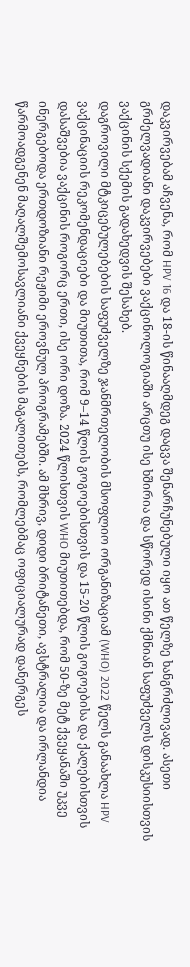დაკვირვებამ აჩვენა, რომ HPV 16 და 18-ის წინააღმდეგ დაცვა შენარჩუნებული იყო ათ წელზე ხანგრძლივად. ასეთი გრძელვადიანი დაკვირვებები ვაქცინოლოგიაში არცთუ ისე ხშირია და სწორედ ისინი ქმნიან საფუძველს დისკუსიისთვის ვაქცინის სქემის გადახედვის შესახებ.
დაგროვილი მტკიცებულებების საფუძველზე ჯანმრთელობის მსოფლიო ორგანიზაციამ (WHO) 2022 წელს განაახლა HPV ვაქცინაციის რეკომენდაციები და მიუთითა, რომ 9–14 წლის გოგოებისთვის და 15-20 წლის გოგოებისა და ქალებისთვის დასაშვებია ვაქცინის როგორც ერთი, ისე ორი დოზა. 2024 წლისთვის WHO მიუთითებდა, რომ 50-ზე მეტ ქვეყანაში უკვე ინერგებოდა ერთდოზიანი რეჟიმი ეროვნულ პროგრამებში. ამ მხრივ, დიდი ბრიტანეთი, ავსტრალია და ირლანდია წარმოადგენენ მაღალშემოსავლიანი ქვეყნების მაგალითებს, რომლებმაც ოფიციალურად დანერგეს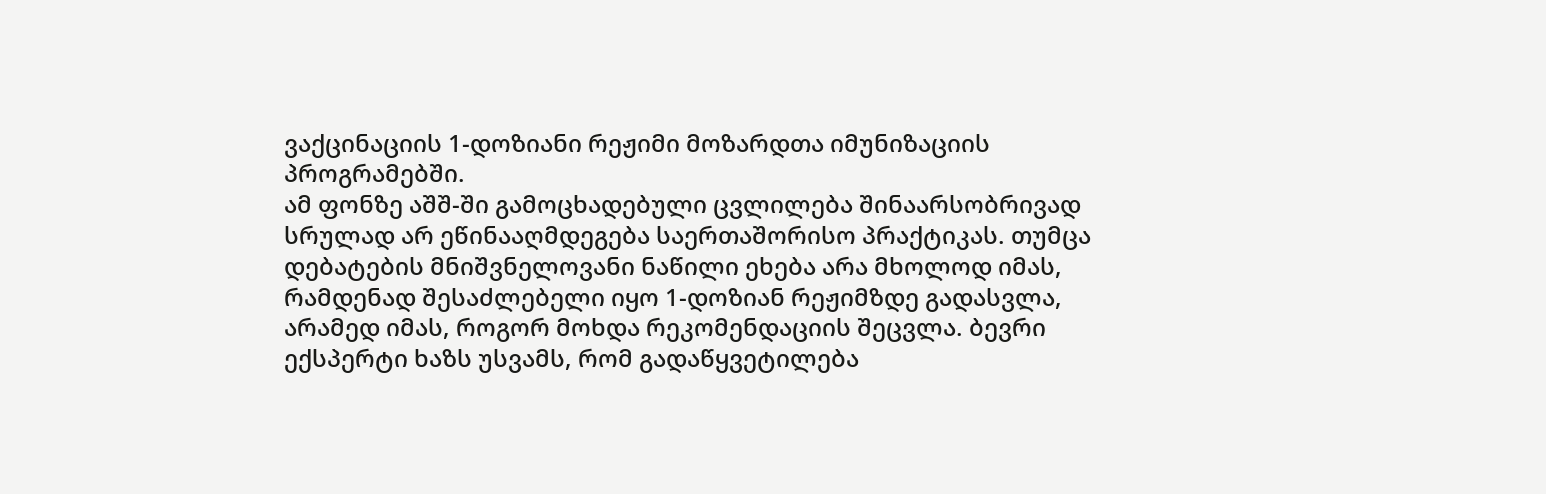ვაქცინაციის 1-დოზიანი რეჟიმი მოზარდთა იმუნიზაციის პროგრამებში.
ამ ფონზე აშშ-ში გამოცხადებული ცვლილება შინაარსობრივად სრულად არ ეწინააღმდეგება საერთაშორისო პრაქტიკას. თუმცა დებატების მნიშვნელოვანი ნაწილი ეხება არა მხოლოდ იმას, რამდენად შესაძლებელი იყო 1-დოზიან რეჟიმზდე გადასვლა, არამედ იმას, როგორ მოხდა რეკომენდაციის შეცვლა. ბევრი ექსპერტი ხაზს უსვამს, რომ გადაწყვეტილება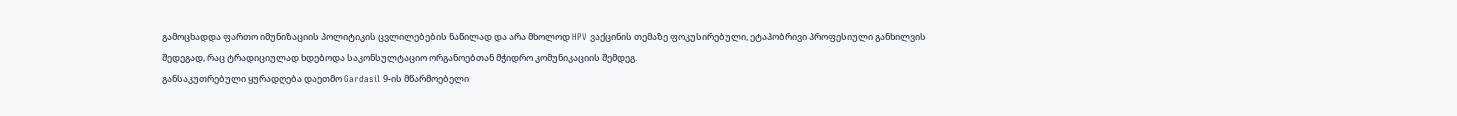გამოცხადდა ფართო იმუნიზაციის პოლიტიკის ცვლილებების ნაწილად და არა მხოლოდ HPV ვაქცინის თემაზე ფოკუსირებული, ეტაპობრივი პროფესიული განხილვის შედეგად, რაც ტრადიციულად ხდებოდა საკონსულტაციო ორგანოებთან მჭიდრო კომუნიკაციის შემდეგ.
განსაკუთრებული ყურადღება დაეთმო Gardasil 9-ის მწარმოებელი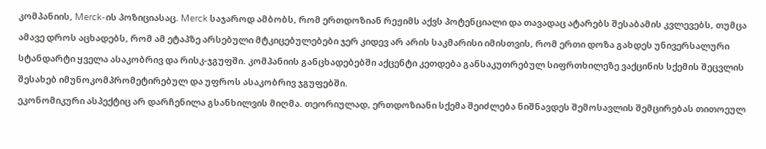კომპანიის, Merck-ის პოზიციასაც. Merck საჯაროდ ამბობს, რომ ერთდოზიან რეჟიმს აქვს პოტენციალი და თავადაც ატარებს შესაბამის კვლევებს, თუმცა ამავე დროს აცხადებს, რომ ამ ეტაპზე არსებული მტკიცებულებები ჯერ კიდევ არ არის საკმარისი იმისთვის, რომ ერთი დოზა გახდეს უნივერსალური სტანდარტი ყველა ასაკობრივ და რისკ-ჯგუფში. კომპანიის განცხადებებში აქცენტი კეთდება განსაკუთრებულ სიფრთხილეზე ვაქცინის სქემის შეცვლის შესახებ იმუნოკომპრომეტირებულ და უფროს ასაკობრივ ჯგუფებში.
ეკონომიკური ასპექტიც არ დარჩენილა გსანხილვის მიღმა. თეორიულად, ერთდოზიანი სქემა შეიძლება ნიშნავდეს შემოსავლის შემცირებას თითოეულ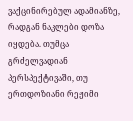ვაქცინირებულ ადამიანზე, რადგან ნაკლები დოზა იყდება. თუმცა გრძელვადიან პერსპექტივაში, თუ ერთდოზიანი რეჟიმი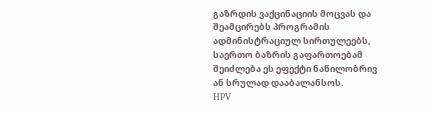გაზრდის ვაქცინაციის მოცვას და შეამცირებს პროგრამის ადმინისტრაციულ სირთულეებს, საერთო ბაზრის გაფართოებამ შეიძლება ეს ეფექტი ნაწილობრივ ან სრულად დააბალანსოს.
HPV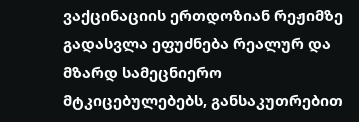ვაქცინაციის ერთდოზიან რეჟიმზე გადასვლა ეფუძნება რეალურ და მზარდ სამეცნიერო მტკიცებულებებს, განსაკუთრებით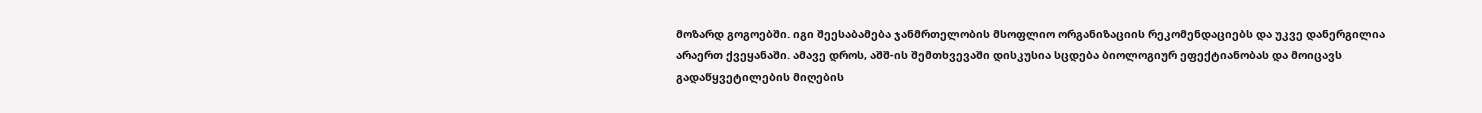მოზარდ გოგოებში. იგი შეესაბამება ჯანმრთელობის მსოფლიო ორგანიზაციის რეკომენდაციებს და უკვე დანერგილია არაერთ ქვეყანაში. ამავე დროს, აშშ-ის შემთხვევაში დისკუსია სცდება ბიოლოგიურ ეფექტიანობას და მოიცავს გადაწყვეტილების მიღების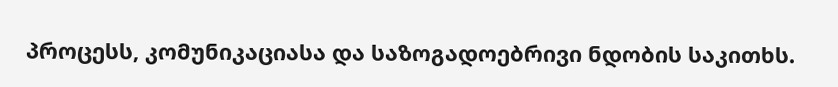პროცესს, კომუნიკაციასა და საზოგადოებრივი ნდობის საკითხს.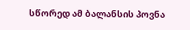სწორედ ამ ბალანსის პოვნა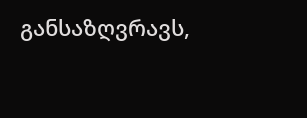განსაზღვრავს,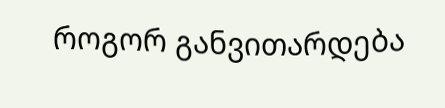როგორ განვითარდება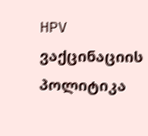HPV ვაქცინაციის პოლიტიკა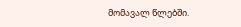მომავალ წლებში.